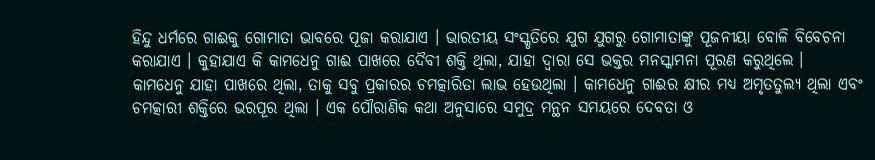ହିନ୍ଦୁ ଧର୍ମରେ ଗାଈକୁ ଗୋମାତା ଭାବରେ ପୂଜା କରାଯାଏ । ଭାରତୀୟ ସଂସ୍କୃତିରେ ଯୁଗ ଯୁଗରୁ ଗୋମାତାଙ୍କୁ ପୂଜନୀୟା ବୋଳି ବିବେଚନା କରାଯାଏ । କୁହାଯାଏ କି କାମଧେନୁ ଗାଈ ପାଖରେ ଦୈବୀ ଶକ୍ତି ଥିଲା, ଯାହା ଦ୍ୱାରା ସେ ଭକ୍ତର ମନସ୍କାମନା ପୂରଣ କରୁଥିଲେ ।
କାମଧେନୁ ଯାହା ପାଖରେ ଥିଲା, ତାକୁ ସବୁ ପ୍ରକାରର ଚମତ୍କାରିତା ଲାଭ ହେଉଥିଲା । କାମଧେନୁ ଗାଈର କ୍ଷୀର ମଧ୍ୟ ଅମୃତତୁଲ୍ୟ ଥିଲା ଏବଂ ଚମତ୍କାରୀ ଶକ୍ତିରେ ଭରପୂର ଥିଲା । ଏକ ପୌରାଣିକ କଥା ଅନୁସାରେ ସମୁଦ୍ର ମନ୍ଥନ ସମୟରେ ଦେବତା ଓ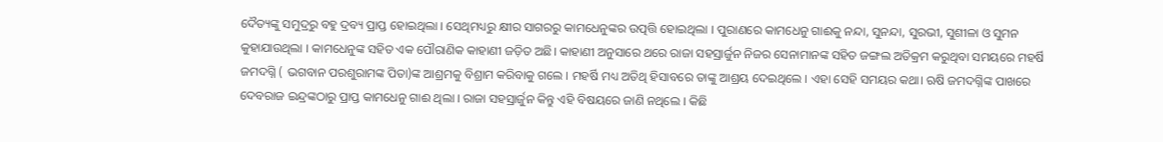ଦୈତ୍ୟଙ୍କୁ ସମୁଦ୍ରରୁ ବହୁ ଦ୍ରବ୍ୟ ପ୍ରାପ୍ତ ହୋଇଥିଲା । ସେଥିମଧ୍ୟରୁ କ୍ଷୀର ସାଗରରୁ କାମଧେନୁଙ୍କର ଉତ୍ପତ୍ତି ହୋଇଥିଲା । ପୁରାଣରେ କାମଧେନୁ ଗାଈକୁ ନନ୍ଦା, ସୁନନ୍ଦା, ସୁରଭୀ, ସୁଶୀଳା ଓ ସୁମନ କୁହାଯାଉଥିଲା । କାମଧେନୁଙ୍କ ସହିତ ଏକ ପୌରାଣିକ କାହାଣୀ ଜଡ଼ିତ ଅଛି। କାହାଣୀ ଅନୁସାରେ ଥରେ ରାଜା ସହସ୍ରାର୍ଜୁନ ନିଜର ସେନାମାନଙ୍କ ସହିତ ଜଙ୍ଗଲ ଅତିକ୍ରମ କରୁଥିବା ସମୟରେ ମହର୍ଷି ଜମଦଗ୍ନି ( ଭଗବାନ ପରଶୁରାମଙ୍କ ପିତା)ଙ୍କ ଆଶ୍ରମକୁ ବିଶ୍ରାମ କରିବାକୁ ଗଲେ । ମହର୍ଷି ମଧ୍ୟ ଅତିଥି ହିସାବରେ ତାଙ୍କୁ ଆଶ୍ରୟ ଦେଇଥିଲେ । ଏହା ସେହି ସମୟର କଥା। ଋଷି ଜମଦଗ୍ନିଙ୍କ ପାଖରେ ଦେବରାଜ ଇନ୍ଦ୍ରଙ୍କଠାରୁ ପ୍ରାପ୍ତ କାମଧେନୁ ଗାଈ ଥିଲା । ରାଜା ସହସ୍ରାର୍ଜୁନ କିନ୍ତୁ ଏହି ବିଷୟରେ ଜାଣି ନଥିଲେ । କିଛି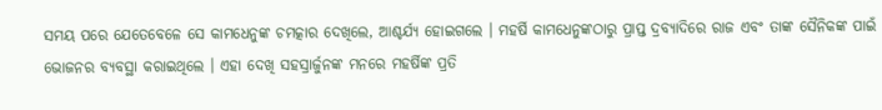ସମୟ ପରେ ଯେତେବେଳେ ସେ କାମଧେନୁଙ୍କ ଚମତ୍କାର ଦେଖିଲେ, ଆଶ୍ଚର୍ଯ୍ୟ ହୋଇଗଲେ । ମହର୍ଷି କାମଧେନୁଙ୍କଠାରୁ ପ୍ରାପ୍ତ ଦ୍ରବ୍ୟାଦିରେ ରାଜ ଏବଂ ତାଙ୍କ ସୈନିକଙ୍କ ପାଇଁ ଭୋଜନର ବ୍ୟବସ୍ଥା କରାଇଥିଲେ । ଏହା ଦେଖି ସହସ୍ରାର୍ଜୁନଙ୍କ ମନରେ ମହର୍ଷିଙ୍କ ପ୍ରତି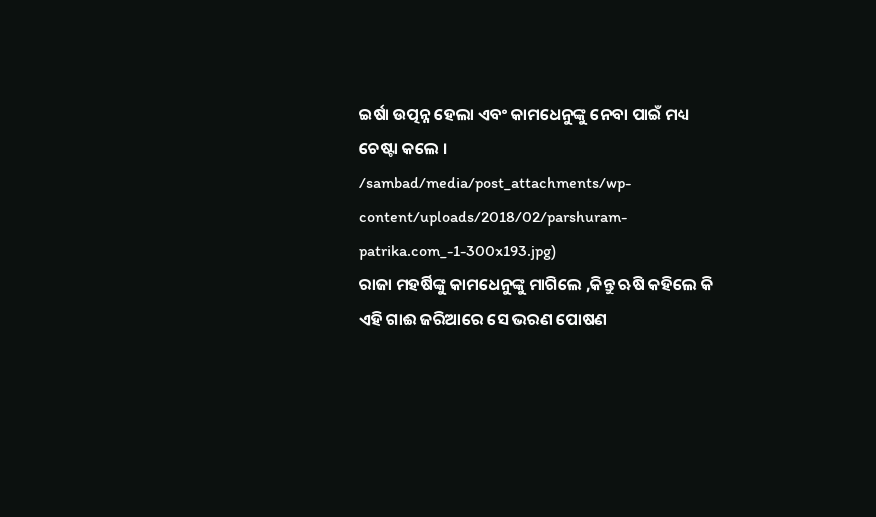ଇର୍ଷା ଉତ୍ପନ୍ନ ହେଲା ଏବଂ କାମଧେନୁଙ୍କୁ ନେବା ପାଇଁ ମଧ୍ୟ ଚେଷ୍ଟା କଲେ ।
/sambad/media/post_attachments/wp-content/uploads/2018/02/parshuram-patrika.com_-1-300x193.jpg)
ରାଜା ମହର୍ଷିଙ୍କୁ କାମଧେନୁଙ୍କୁ ମାଗିଲେ ,କିନ୍ତୁ ଋଷି କହିଲେ କି ଏହି ଗାଈ ଜରିଆରେ ସେ ଭରଣ ପୋଷଣ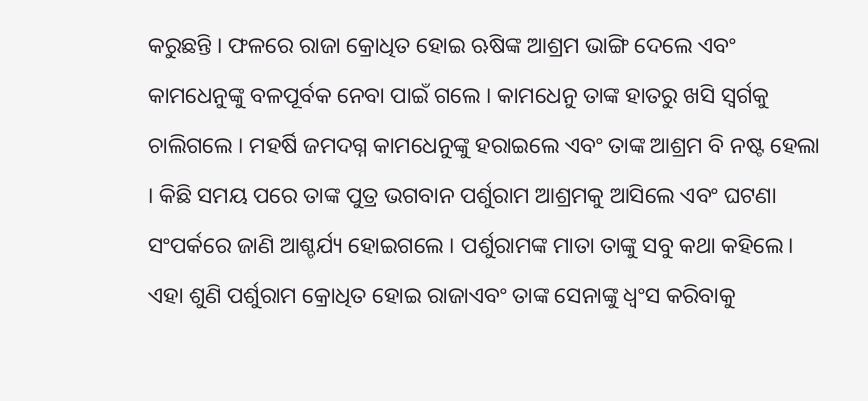କରୁଛନ୍ତି । ଫଳରେ ରାଜା କ୍ରୋଧିତ ହୋଇ ଋଷିଙ୍କ ଆଶ୍ରମ ଭାଙ୍ଗି ଦେଲେ ଏବଂ କାମଧେନୁଙ୍କୁ ବଳପୂର୍ବକ ନେବା ପାଇଁ ଗଲେ । କାମଧେନୁ ତାଙ୍କ ହାତରୁ ଖସି ସ୍ୱର୍ଗକୁ ଚାଲିଗଲେ । ମହର୍ଷି ଜମଦଗ୍ନ କାମଧେନୁଙ୍କୁ ହରାଇଲେ ଏବଂ ତାଙ୍କ ଆଶ୍ରମ ବି ନଷ୍ଟ ହେଲା । କିଛି ସମୟ ପରେ ତାଙ୍କ ପୁତ୍ର ଭଗବାନ ପର୍ଶୁରାମ ଆଶ୍ରମକୁ ଆସିଲେ ଏବଂ ଘଟଣା ସଂପର୍କରେ ଜାଣି ଆଶ୍ଚର୍ଯ୍ୟ ହୋଇଗଲେ । ପର୍ଶୁରାମଙ୍କ ମାତା ତାଙ୍କୁ ସବୁ କଥା କହିଲେ। ଏହା ଶୁଣି ପର୍ଶୁରାମ କ୍ରୋଧିତ ହୋଇ ରାଜାଏବଂ ତାଙ୍କ ସେନାଙ୍କୁ ଧ୍ୱଂସ କରିବାକୁ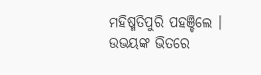ମହିଷ୍ମତିପୁରି ପହଞ୍ଚିଲେ । ଉଭୟଙ୍କ ଭିତରେ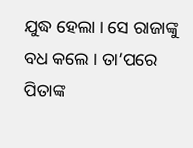ଯୁଦ୍ଧ ହେଲା । ସେ ରାଜାଙ୍କୁ ବଧ କଲେ । ତା’ପରେ ପିତାଙ୍କ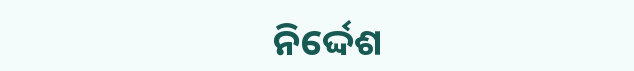ନିର୍ଦ୍ଦେଶ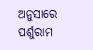ଅନୁସାରେ ପର୍ଶୁରାମ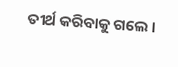ତୀର୍ଥ କରିବାକୁ ଗଲେ ।